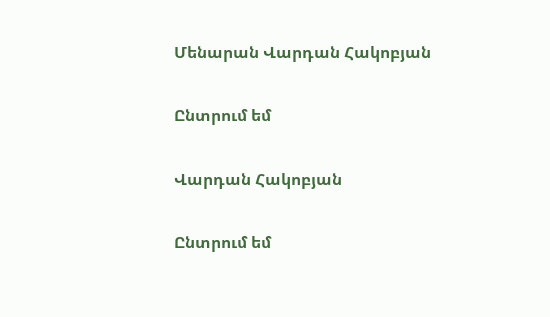Մենարան Վարդան Հակոբյան

Ընտրում եմ

Վարդան Հակոբյան

Ընտրում եմ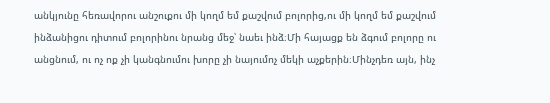անկյունը հեռավորու անշուքու մի կողմ եմ քաշվում բոլորից,ու մի կողմ եմ քաշվում ինձանիցու դիտում բոլորինու նրանց մեջ՝ նաեւ ինձ։Մի հայացք են ձգում բոլորը ու անցնում, ու ոչ ոք չի կանգնումու խորը չի նայումոչ մեկի աչքերին։Մինչդեռ այն, ինչ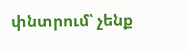փնտրում՝ չենք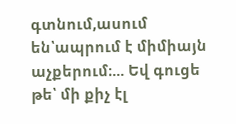գտնում,ասում են՝ապրում է միմիայն աչքերում։... Եվ գուցե թե՝ մի քիչ էլ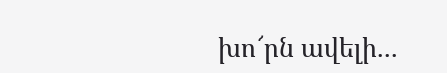խո՜րն ավելի...